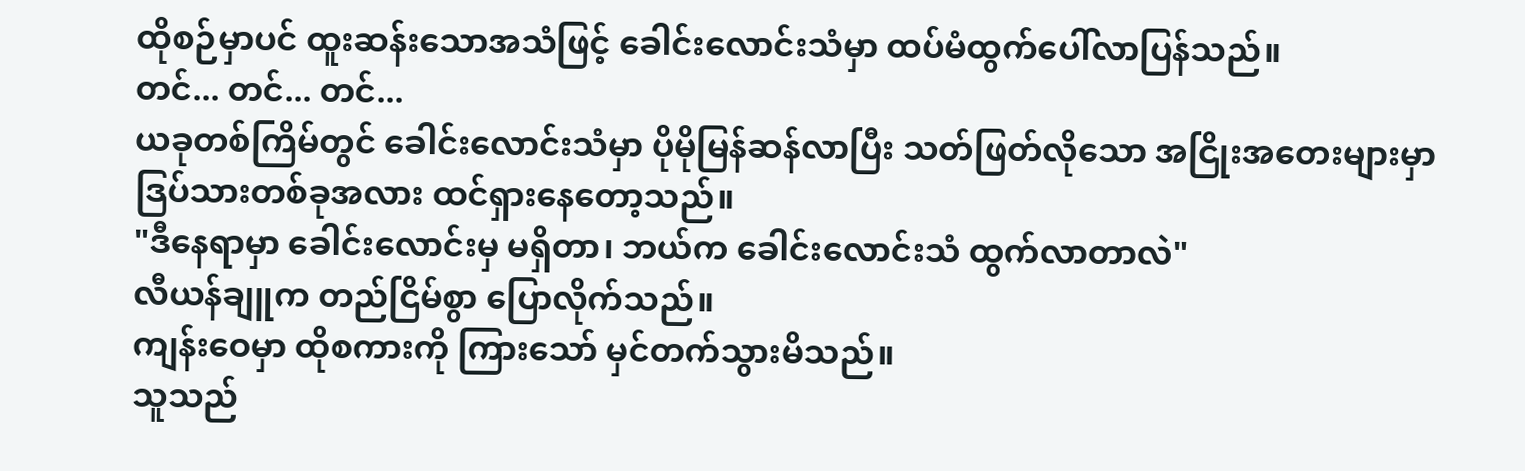ထိုစဉ်မှာပင် ထူးဆန်းသောအသံဖြင့် ခေါင်းလောင်းသံမှာ ထပ်မံထွက်ပေါ်လာပြန်သည်။
တင်... တင်... တင်...
ယခုတစ်ကြိမ်တွင် ခေါင်းလောင်းသံမှာ ပိုမိုမြန်ဆန်လာပြီး သတ်ဖြတ်လိုသော အငြိုးအတေးများမှာ ဒြပ်သားတစ်ခုအလား ထင်ရှားနေတော့သည်။
"ဒီနေရာမှာ ခေါင်းလောင်းမှ မရှိတာ၊ ဘယ်က ခေါင်းလောင်းသံ ထွက်လာတာလဲ"
လီယန်ချူက တည်ငြိမ်စွာ ပြောလိုက်သည်။
ကျန်းဝေမှာ ထိုစကားကို ကြားသော် မှင်တက်သွားမိသည်။
သူသည်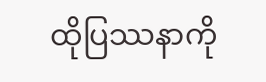ထိုပြဿနာကို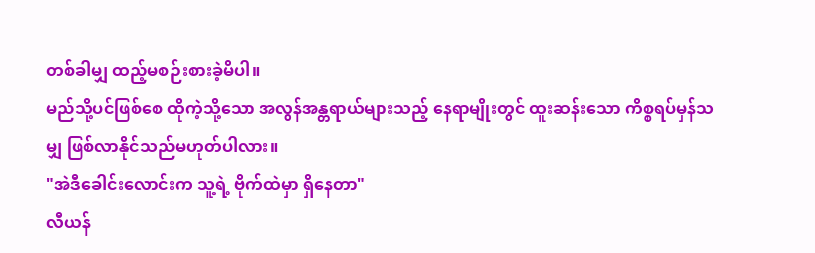တစ်ခါမျှ ထည့်မစဉ်းစားခဲ့မိပါ။
မည်သို့ပင်ဖြစ်စေ ထိုကဲ့သို့သော အလွန်အန္တရာယ်များသည့် နေရာမျိုးတွင် ထူးဆန်းသော ကိစ္စရပ်မှန်သမျှ ဖြစ်လာနိုင်သည်မဟုတ်ပါလား။
"အဲဒီခေါင်းလောင်းက သူ့ရဲ့ ဗိုက်ထဲမှာ ရှိနေတာ"
လီယန်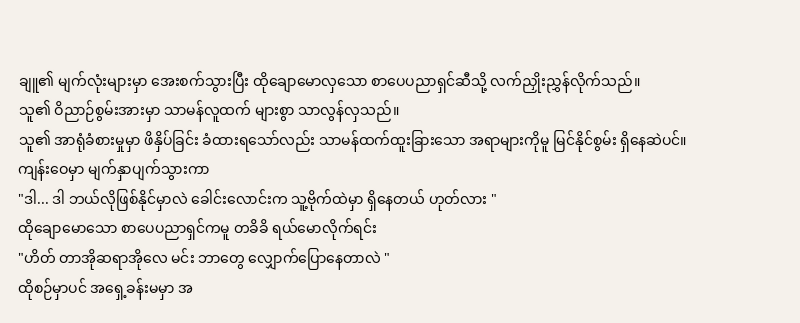ချူ၏ မျက်လုံးများမှာ အေးစက်သွားပြီး ထိုချောမောလှသော စာပေပညာရှင်ဆီသို့ လက်ညှိုးညွှန်လိုက်သည်။
သူ၏ ဝိညာဉ်စွမ်းအားမှာ သာမန်လူထက် များစွာ သာလွန်လှသည်။
သူ၏ အာရုံခံစားမှုမှာ ဖိနှိပ်ခြင်း ခံထားရသော်လည်း သာမန်ထက်ထူးခြားသော အရာများကိုမူ မြင်နိုင်စွမ်း ရှိနေဆဲပင်။
ကျန်းဝေမှာ မျက်နှာပျက်သွားကာ
"ဒါ... ဒါ ဘယ်လိုဖြစ်နိုင်မှာလဲ ခေါင်းလောင်းက သူ့ဗိုက်ထဲမှာ ရှိနေတယ် ဟုတ်လား "
ထိုချောမောသော စာပေပညာရှင်ကမူ တခိခိ ရယ်မောလိုက်ရင်း
"ဟိတ် တာအိုဆရာအိုလေ မင်း ဘာတွေ လျှောက်ပြောနေတာလဲ "
ထိုစဉ်မှာပင် အရှေ့ခန်းမမှာ အ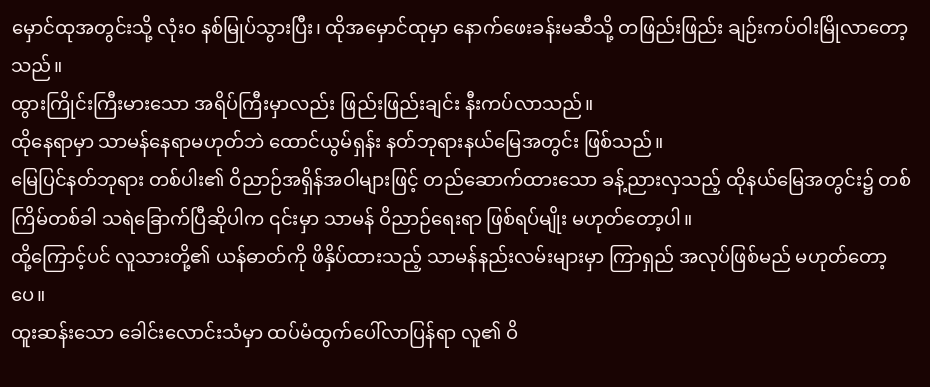မှောင်ထုအတွင်းသို့ လုံးဝ နစ်မြုပ်သွားပြီး၊ ထိုအမှောင်ထုမှာ နောက်ဖေးခန်းမဆီသို့ တဖြည်းဖြည်း ချဉ်းကပ်ဝါးမြိုလာတော့သည်။
ထွားကြိုင်းကြီးမားသော အရိပ်ကြီးမှာလည်း ဖြည်းဖြည်းချင်း နီးကပ်လာသည်။
ထိုနေရာမှာ သာမန်နေရာမဟုတ်ဘဲ ထောင်ယွမ်ရှန်း နတ်ဘုရားနယ်မြေအတွင်း ဖြစ်သည်။
မြေပြင်နတ်ဘုရား တစ်ပါး၏ ဝိညာဉ်အရှိန်အဝါများဖြင့် တည်ဆောက်ထားသော ခန့်ညားလှသည့် ထိုနယ်မြေအတွင်း၌ တစ်ကြိမ်တစ်ခါ သရဲခြောက်ပြီဆိုပါက ၎င်းမှာ သာမန် ဝိညာဉ်ရေးရာ ဖြစ်ရပ်မျိုး မဟုတ်တော့ပါ။
ထို့ကြောင့်ပင် လူသားတို့၏ ယန်ဓာတ်ကို ဖိနှိပ်ထားသည့် သာမန်နည်းလမ်းများမှာ ကြာရှည် အလုပ်ဖြစ်မည် မဟုတ်တော့ပေ။
ထူးဆန်းသော ခေါင်းလောင်းသံမှာ ထပ်မံထွက်ပေါ်လာပြန်ရာ လူ၏ ဝိ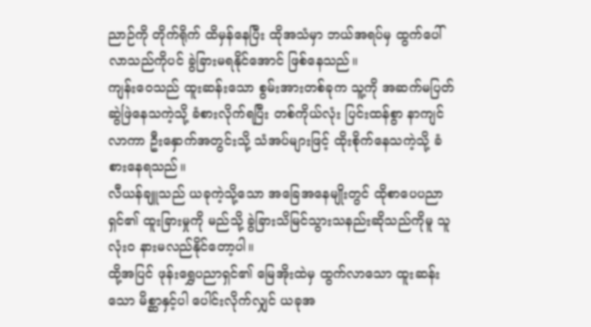ညာဉ်ကို တိုက်ရိုက် ထိမှန်နေပြီး ထိုအသံမှာ ဘယ်အရပ်မှ ထွက်ပေါ်လာသည်ကိုပင် ခွဲခြားမရနိုင်အောင် ဖြစ်နေသည်။
ကျန်းဝေသည် ထူးဆန်းသော စွမ်းအားတစ်ခုက သူ့ကို အဆက်မပြတ် ဆွဲဖြဲနေသကဲ့သို့ ခံစားလိုက်ရပြီး တစ်ကိုယ်လုံး ပြင်းထန်စွာ နာကျင်လာကာ ဦးနှောက်အတွင်းသို့ သံအပ်များဖြင့် ထိုးစိုက်နေသကဲ့သို့ ခံစားနေရသည်။
လီယန်ချူသည် ယခုကဲ့သို့သော အခြေအနေမျိုးတွင် ထိုစာပေပညာရှင်၏ ထူးခြားမှုကို မည်သို့ ခွဲခြားသိမြင်သွားသနည်းဆိုသည်ကိုမူ သူ လုံးဝ နားမလည်နိုင်တော့ပါ။
ထို့အပြင် ဖုန်းရွှေပညာရှင်၏ မြေအိုးထဲမှ ထွက်လာသော ထူးဆန်းသော မိစ္ဆာနှင့်ပါ ပေါင်းလိုက်လျှင် ယခုအ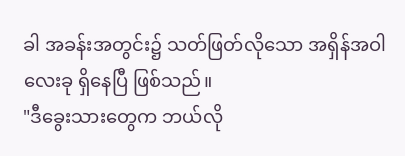ခါ အခန်းအတွင်း၌ သတ်ဖြတ်လိုသော အရှိန်အဝါ လေးခု ရှိနေပြီ ဖြစ်သည်။
"ဒီခွေးသားတွေက ဘယ်လို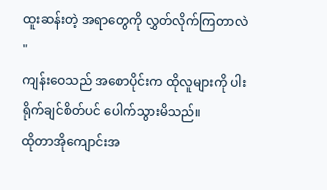ထူးဆန်းတဲ့ အရာတွေကို လွှတ်လိုက်ကြတာလဲ "
ကျန်းဝေသည် အစောပိုင်းက ထိုလူများကို ပါးရိုက်ချင်စိတ်ပင် ပေါက်သွားမိသည်။
ထိုတာအိုကျောင်းအ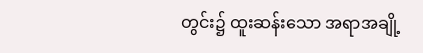တွင်း၌ ထူးဆန်းသော အရာအချို့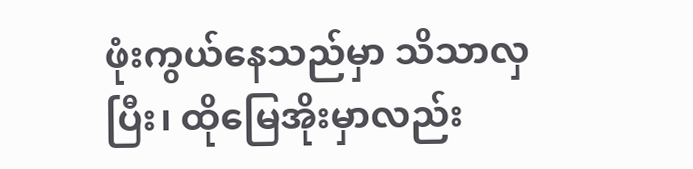ဖုံးကွယ်နေသည်မှာ သိသာလှပြီး၊ ထိုမြေအိုးမှာလည်း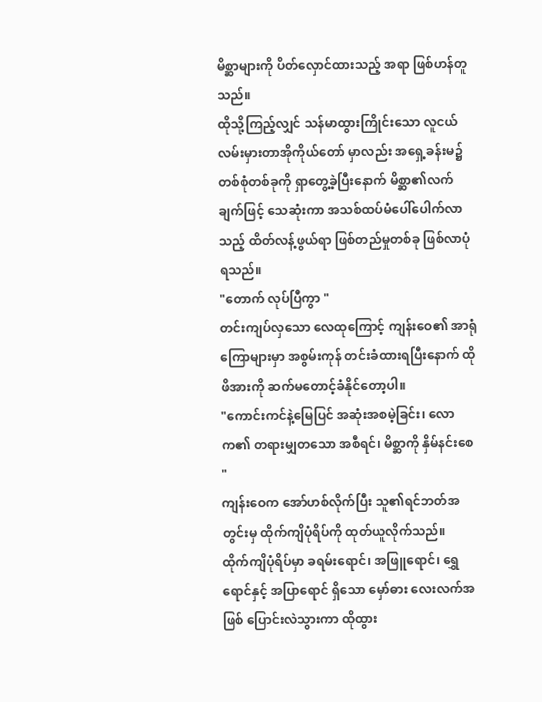မိစ္ဆာများကို ပိတ်လှောင်ထားသည့် အရာ ဖြစ်ဟန်တူသည်။
ထိုသို့ကြည့်လျှင် သန်မာထွားကြိုင်းသော လူငယ် လမ်းမှားတာအိုကိုယ်တော် မှာလည်း အရှေ့ခန်းမ၌ တစ်စုံတစ်ခုကို ရှာတွေ့ခဲ့ပြီးနောက် မိစ္ဆာ၏လက်ချက်ဖြင့် သေဆုံးကာ အသစ်ထပ်မံပေါ်ပေါက်လာသည့် ထိတ်လန့်ဖွယ်ရာ ဖြစ်တည်မှုတစ်ခု ဖြစ်လာပုံရသည်။
"တောက် လုပ်ပြီကွာ "
တင်းကျပ်လှသော လေထုကြောင့် ကျန်းဝေ၏ အာရုံကြောများမှာ အစွမ်းကုန် တင်းခံထားရပြီးနောက် ထိုဖိအားကို ဆက်မတောင့်ခံနိုင်တော့ပါ။
"ကောင်းကင်နဲ့မြေပြင် အဆုံးအစမဲ့ခြင်း၊ လောက၏ တရားမျှတသော အစီရင်၊ မိစ္ဆာကို နှိမ်နင်းစေ "
ကျန်းဝေက အော်ဟစ်လိုက်ပြီး သူ၏ရင်ဘတ်အတွင်းမှ ထိုက်ကျိပုံရိပ်ကို ထုတ်ယူလိုက်သည်။
ထိုက်ကျိပုံရိပ်မှာ ခရမ်းရောင်၊ အဖြူရောင်၊ ရွှေရောင်နှင့် အပြာရောင် ရှိသော မှော်ဓား လေးလက်အဖြစ် ပြောင်းလဲသွားကာ ထိုထွား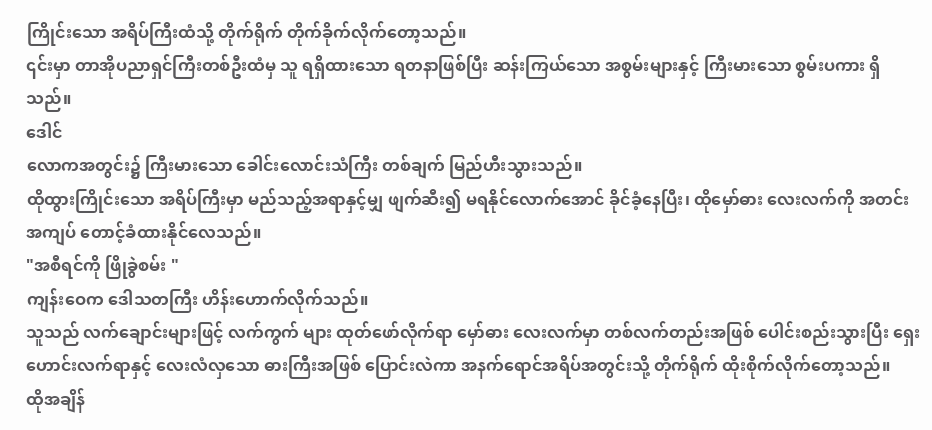ကြိုင်းသော အရိပ်ကြီးထံသို့ တိုက်ရိုက် တိုက်ခိုက်လိုက်တော့သည်။
၎င်းမှာ တာအိုပညာရှင်ကြီးတစ်ဦးထံမှ သူ ရရှိထားသော ရတနာဖြစ်ပြီး ဆန်းကြယ်သော အစွမ်းများနှင့် ကြီးမားသော စွမ်းပကား ရှိသည်။
ဒေါင်
လောကအတွင်း၌ ကြီးမားသော ခေါင်းလောင်းသံကြီး တစ်ချက် မြည်ဟီးသွားသည်။
ထိုထွားကြိုင်းသော အရိပ်ကြီးမှာ မည်သည့်အရာနှင့်မျှ ဖျက်ဆီး၍ မရနိုင်လောက်အောင် ခိုင်ခံ့နေပြီး၊ ထိုမှော်ဓား လေးလက်ကို အတင်းအကျပ် တောင့်ခံထားနိုင်လေသည်။
"အစီရင်ကို ဖြိုခွဲစမ်း "
ကျန်းဝေက ဒေါသတကြီး ဟိန်းဟောက်လိုက်သည်။
သူသည် လက်ချောင်းများဖြင့် လက်ကွက် များ ထုတ်ဖော်လိုက်ရာ မှော်ဓား လေးလက်မှာ တစ်လက်တည်းအဖြစ် ပေါင်းစည်းသွားပြီး ရှေးဟောင်းလက်ရာနှင့် လေးလံလှသော ဓားကြီးအဖြစ် ပြောင်းလဲကာ အနက်ရောင်အရိပ်အတွင်းသို့ တိုက်ရိုက် ထိုးစိုက်လိုက်တော့သည်။
ထိုအချိန်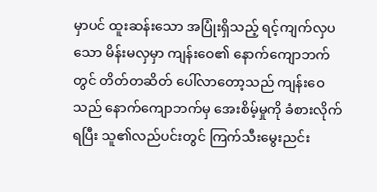မှာပင် ထူးဆန်းသော အပြုံးရှိသည့် ရင့်ကျက်လှပသော မိန်းမလှမှာ ကျန်းဝေ၏ နောက်ကျောဘက်တွင် တိတ်တဆိတ် ပေါ်လာတော့သည် ကျန်းဝေသည် နောက်ကျောဘက်မှ အေးစိမ့်မှုကို ခံစားလိုက်ရပြီး သူ၏လည်ပင်းတွင် ကြက်သီးမွေးညင်း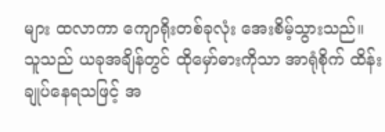များ ထလာကာ ကျောရိုးတစ်ခုလုံး အေးစိမ့်သွားသည်။
သူသည် ယခုအချိန်တွင် ထိုမှော်ဓားကိုသာ အာရုံစိုက် ထိန်းချုပ်နေရသဖြင့် အ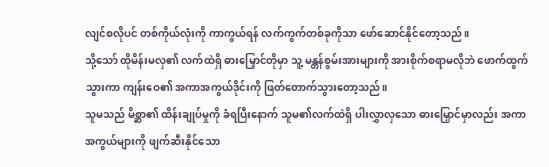လျင်စလိုပင် တစ်ကိုယ်လုံးကို ကာကွယ်ရန် လက်ကွက်တစ်ခုကိုသာ ဖော်ဆောင်နိုင်တော့သည်။
သို့သော် ထိုမိန်းမလှ၏ လက်ထဲရှိ ဓားမြှောင်တိုမှာ သူ့ မန္တန်စွမ်းအားများကို အားစိုက်စရာမလိုဘဲ ဖောက်ထွက်သွားကာ ကျန်းဝေ၏ အကာအကွယ်ဒိုင်းကို ဖြတ်တောက်သွားတော့သည်။
သူမသည် မိစ္ဆာ၏ ထိန်းချုပ်မှုကို ခံရပြီးနောက် သူမ၏လက်ထဲရှိ ပါးလွှာလှသော ဓားမြှောင်မှာလည်း အကာအကွယ်များကို ဖျက်ဆီးနိုင်သော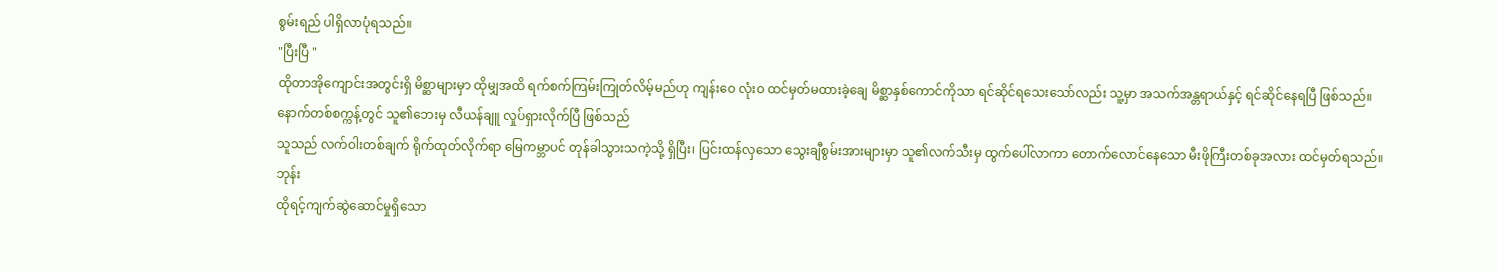စွမ်းရည် ပါရှိလာပုံရသည်။
"ပြီးပြီ "
ထိုတာအိုကျောင်းအတွင်းရှိ မိစ္ဆာများမှာ ထိုမျှအထိ ရက်စက်ကြမ်းကြုတ်လိမ့်မည်ဟု ကျန်းဝေ လုံးဝ ထင်မှတ်မထားခဲ့ချေ မိစ္ဆာနှစ်ကောင်ကိုသာ ရင်ဆိုင်ရသေးသော်လည်း သူ့မှာ အသက်အန္တရာယ်နှင့် ရင်ဆိုင်နေရပြီ ဖြစ်သည်။
နောက်တစ်စက္ကန့်တွင် သူ၏ဘေးမှ လီယန်ချူ လှုပ်ရှားလိုက်ပြီ ဖြစ်သည်
သူသည် လက်ဝါးတစ်ချက် ရိုက်ထုတ်လိုက်ရာ မြေကမ္ဘာပင် တုန်ခါသွားသကဲ့သို့ ရှိပြီး၊ ပြင်းထန်လှသော သွေးချီစွမ်းအားများမှာ သူ၏လက်သီးမှ ထွက်ပေါ်လာကာ တောက်လောင်နေသော မီးဖိုကြီးတစ်ခုအလား ထင်မှတ်ရသည်။
ဘုန်း
ထိုရင့်ကျက်ဆွဲဆောင်မှုရှိသော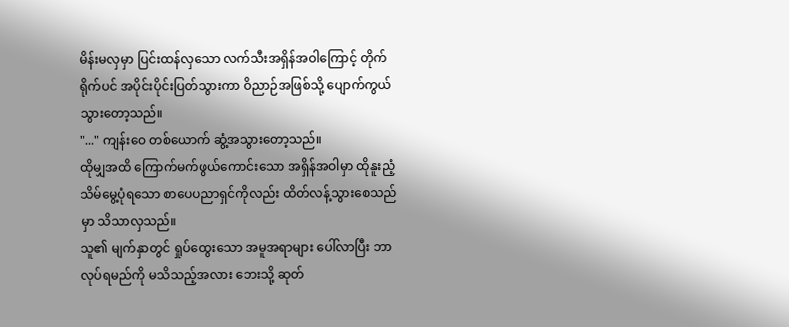မိန်းမလှမှာ ပြင်းထန်လှသော လက်သီးအရှိန်အဝါကြောင့် တိုက်ရိုက်ပင် အပိုင်းပိုင်းပြတ်သွားကာ ဝိညာဉ်အဖြစ်သို့ ပျောက်ကွယ်သွားတော့သည်။
"..." ကျန်းဝေ တစ်ယောက် ဆွံ့အသွားတော့သည်။
ထိုမျှအထိ ကြောက်မက်ဖွယ်ကောင်းသော အရှိန်အဝါမှာ ထိုနူးညံ့သိမ်မွေ့ပုံရသော စာပေပညာရှင်ကိုလည်း ထိတ်လန့်သွားစေသည်မှာ သိသာလှသည်။
သူ၏ မျက်နှာတွင် ရှုပ်ထွေးသော အမူအရာများ ပေါ်လာပြီး ဘာလုပ်ရမည်ကို မသိသည့်အလား ဘေးသို့ ဆုတ်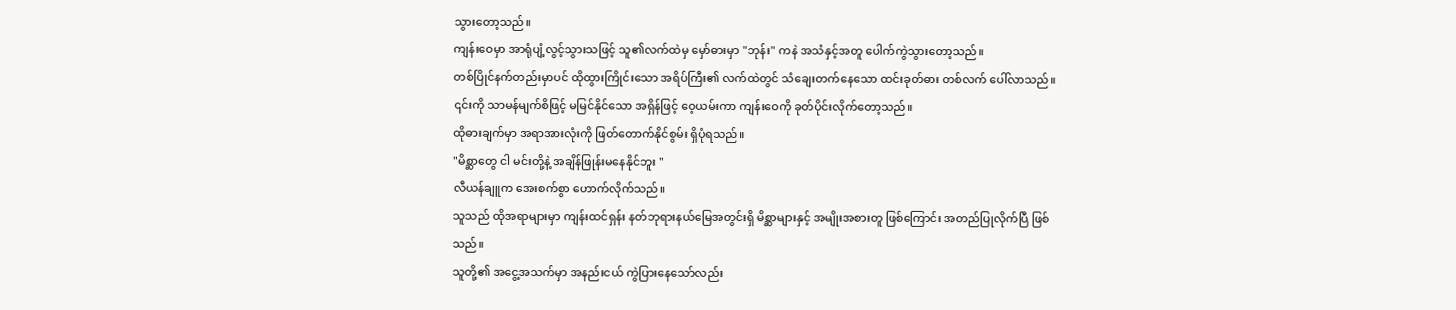သွားတော့သည်။
ကျန်းဝေမှာ အာရုံပျံ့လွင့်သွားသဖြင့် သူ၏လက်ထဲမှ မှော်ဓားမှာ "ဘုန်း" ကနဲ အသံနှင့်အတူ ပေါက်ကွဲသွားတော့သည်။
တစ်ပြိုင်နက်တည်းမှာပင် ထိုထွားကြိုင်းသော အရိပ်ကြီး၏ လက်ထဲတွင် သံချေးတက်နေသော ထင်းခုတ်ဓား တစ်လက် ပေါ်လာသည်။
၎င်းကို သာမန်မျက်စိဖြင့် မမြင်နိုင်သော အရှိန်ဖြင့် ဝေ့ယမ်းကာ ကျန်းဝေကို ခုတ်ပိုင်းလိုက်တော့သည်။
ထိုဓားချက်မှာ အရာအားလုံးကို ဖြတ်တောက်နိုင်စွမ်း ရှိပုံရသည်။
"မိစ္ဆာတွေ ငါ မင်းတို့နဲ့ အချိန်ဖြုန်းမနေနိုင်ဘူး "
လီယန်ချူက အေးစက်စွာ ဟောက်လိုက်သည်။
သူသည် ထိုအရာများမှာ ကျန်းထင်ရှန်း နတ်ဘုရားနယ်မြေအတွင်းရှိ မိစ္ဆာများနှင့် အမျိုးအစားတူ ဖြစ်ကြောင်း အတည်ပြုလိုက်ပြီ ဖြစ်သည်။
သူတို့၏ အငွေ့အသက်မှာ အနည်းငယ် ကွဲပြားနေသော်လည်း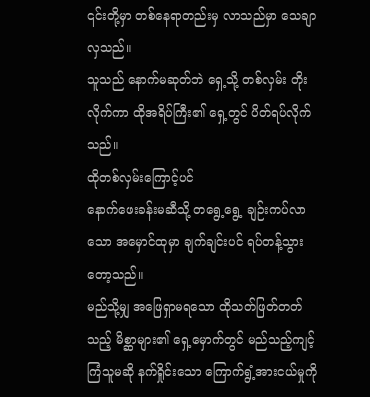၎င်းတို့မှာ တစ်နေရာတည်းမှ လာသည်မှာ သေချာလှသည်။
သူသည် နောက်မဆုတ်ဘဲ ရှေ့သို့ တစ်လှမ်း တိုးလိုက်ကာ ထိုအရိပ်ကြီး၏ ရှေ့တွင် ပိတ်ရပ်လိုက်သည်။
ထိုတစ်လှမ်းကြောင့်ပင်
နောက်ဖေးခန်းမဆီသို့ တရွေ့ရွေ့ ချဉ်းကပ်လာသော အမှောင်ထုမှာ ချက်ချင်းပင် ရပ်တန့်သွားတော့သည်။
မည်သို့မျှ အဖြေရှာမရသော ထိုသတ်ဖြတ်တတ်သည့် မိစ္ဆာများ၏ ရှေ့မှောက်တွင် မည်သည့်ကျင့်ကြံသူမဆို နက်ရှိုင်းသော ကြောက်ရွံ့အားငယ်မှုကို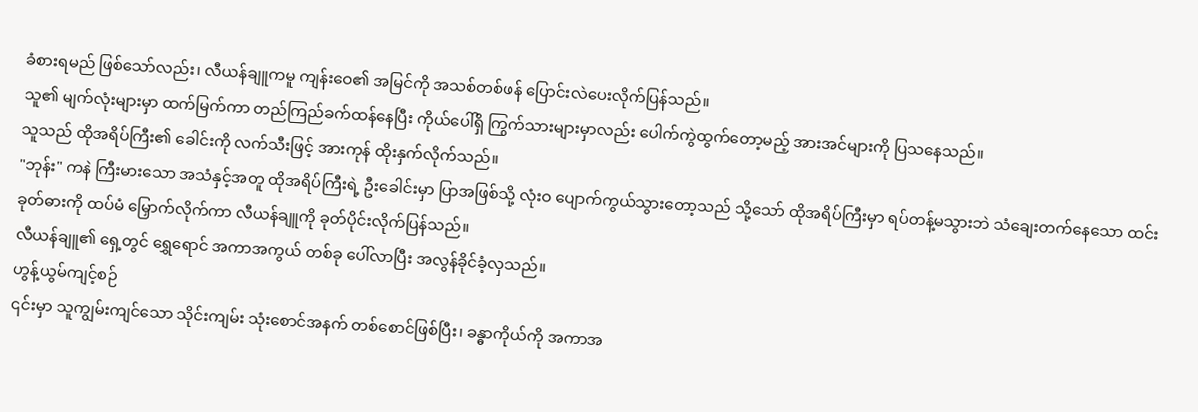ခံစားရမည် ဖြစ်သော်လည်း၊ လီယန်ချူကမူ ကျန်းဝေ၏ အမြင်ကို အသစ်တစ်ဖန် ပြောင်းလဲပေးလိုက်ပြန်သည်။
သူ၏ မျက်လုံးများမှာ ထက်မြက်ကာ တည်ကြည်ခက်ထန်နေပြီး ကိုယ်ပေါ်ရှိ ကြွက်သားများမှာလည်း ပေါက်ကွဲထွက်တော့မည့် အားအင်များကို ပြသနေသည်။
သူသည် ထိုအရိပ်ကြီး၏ ခေါင်းကို လက်သီးဖြင့် အားကုန် ထိုးနှက်လိုက်သည်။
"ဘုန်း" ကနဲ ကြီးမားသော အသံနှင့်အတူ ထိုအရိပ်ကြီးရဲ့ ဦးခေါင်းမှာ ပြာအဖြစ်သို့ လုံးဝ ပျောက်ကွယ်သွားတော့သည် သို့သော် ထိုအရိပ်ကြီးမှာ ရပ်တန့်မသွားဘဲ သံချေးတက်နေသော ထင်းခုတ်ဓားကို ထပ်မံ မြှောက်လိုက်ကာ လီယန်ချူကို ခုတ်ပိုင်းလိုက်ပြန်သည်။
လီယန်ချူ၏ ရှေ့တွင် ရွှေရောင် အကာအကွယ် တစ်ခု ပေါ်လာပြီး အလွန်ခိုင်ခံ့လှသည်။
ဟွန့်ယွမ်ကျင့်စဉ်
၎င်းမှာ သူကျွမ်းကျင်သော သိုင်းကျမ်း သုံးစောင်အနက် တစ်စောင်ဖြစ်ပြီး၊ ခန္ဓာကိုယ်ကို အကာအ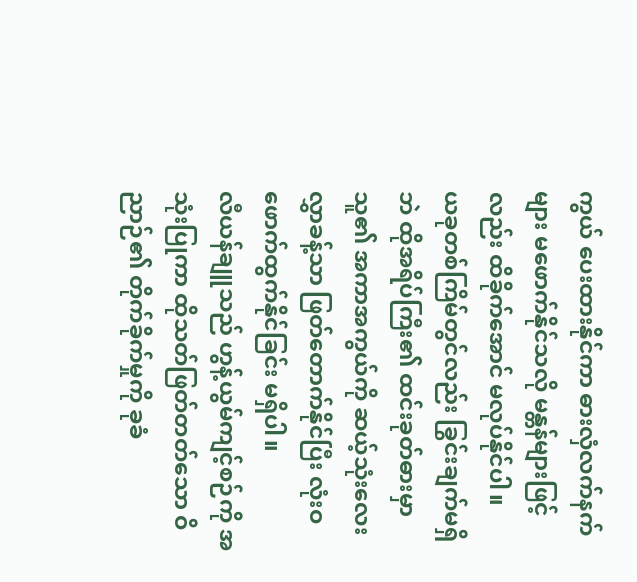ကွယ် ပေးထားနိုင်ကာ ဓားလှံလက်နက်များ မဖောက်နိုင်သလို မန္တန်များဖြင့်လည်း ထိခိုက်အောင် မလုပ်နိုင်ပါ။
ယခုတစ်ကြိမ်တွင်လည်း ခြွင်းချက်မရှိဘဲ ထိုအရိပ်ကြီး၏ ထင်းခုတ်ဓားမှာ သူ၏ အကာအကွယ်ကို ဆယ့်သုံးလေးလွှာခန့်သာ ဖြတ်တောက်နိုင်ပြီး လုံးဝ ဖောက်ထွက်နိုင်ခြင်း မရှိပါ။
လီယန်ချူသည် ဟွန့်ယွမ်ကျင့်စဉ်ကို အသုံးပြုကာ ထိုသတ်ဖြတ်တတ်သော ဝိညာဉ်၏ တိုက်ခိုက်မှုကို ခုခံ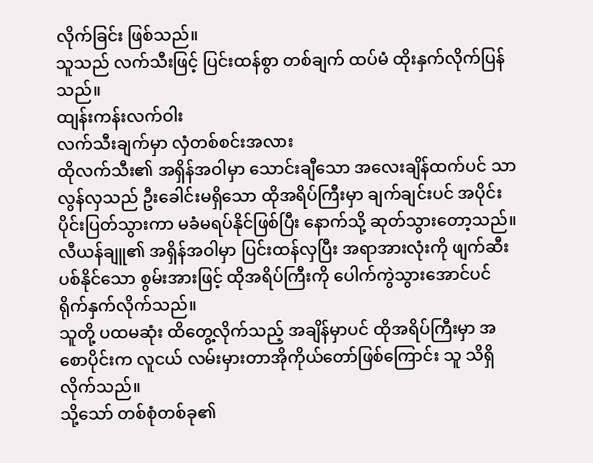လိုက်ခြင်း ဖြစ်သည်။
သူသည် လက်သီးဖြင့် ပြင်းထန်စွာ တစ်ချက် ထပ်မံ ထိုးနှက်လိုက်ပြန်သည်။
ထျန်းကန်းလက်ဝါး
လက်သီးချက်မှာ လှံတစ်စင်းအလား
ထိုလက်သီး၏ အရှိန်အဝါမှာ သောင်းချီသော အလေးချိန်ထက်ပင် သာလွန်လှသည် ဦးခေါင်းမရှိသော ထိုအရိပ်ကြီးမှာ ချက်ချင်းပင် အပိုင်းပိုင်းပြတ်သွားကာ မခံမရပ်နိုင်ဖြစ်ပြီး နောက်သို့ ဆုတ်သွားတော့သည်။
လီယန်ချူ၏ အရှိန်အဝါမှာ ပြင်းထန်လှပြီး အရာအားလုံးကို ဖျက်ဆီးပစ်နိုင်သော စွမ်းအားဖြင့် ထိုအရိပ်ကြီးကို ပေါက်ကွဲသွားအောင်ပင် ရိုက်နှက်လိုက်သည်။
သူတို့ ပထမဆုံး ထိတွေ့လိုက်သည့် အချိန်မှာပင် ထိုအရိပ်ကြီးမှာ အစောပိုင်းက လူငယ် လမ်းမှားတာအိုကိုယ်တော်ဖြစ်ကြောင်း သူ သိရှိလိုက်သည်။
သို့သော် တစ်စုံတစ်ခု၏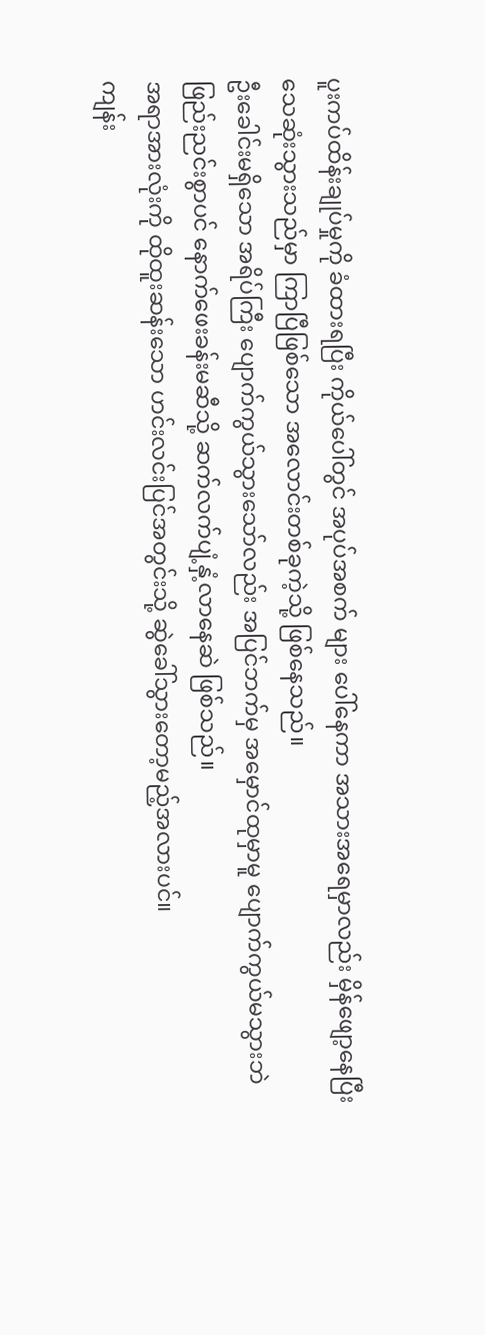ပူးကပ်ထိန်းချုပ်မှုကို ခံထားရပြီး ကိုယ်ပေါ်တွင် အပုပ်အစက် များ ပေါ်နေကာ အသားအရေမှာလည်း မှိန်ဖျော့နေပြီး သေဆုံးသွားသည်မှာ ကြာပြီဖြစ်သော အလောင်းတစ်ခုကဲ့သို့ ဖြစ်နေသည်။
ဦးခေါင်းမရှိသော အရိပ်ကြီး ပျောက်ကွယ်သွားသော်လည်း အပြင်ဘက်မှ အမှောင်ထုမှာမူ ပျောက်ကွယ်မသွားဘဲ ဖြည်းညင်းစွာပင် နောက်ဖေးခန်းမဆီသို့ ဆက်လက်ပျံ့နှံ့လာနေဆဲ ဖြစ်သည်။
အရာအားလုံးကို ထိုထူးဆန်းသော ဟင်းလင်းပြင်အတွင်းသို့ ဆွဲခေါ်သွားတော့မည့်အလားပင်။
ကျန်း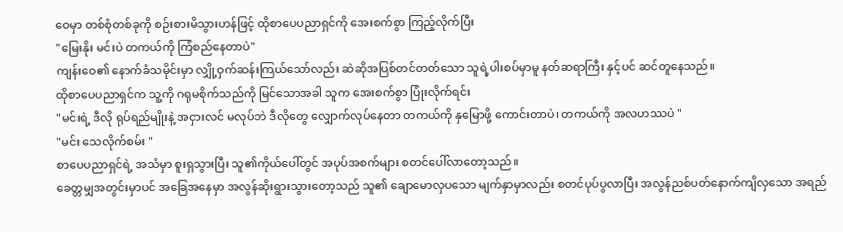ဝေမှာ တစ်စုံတစ်ခုကို စဉ်းစားမိသွားဟန်ဖြင့် ထိုစာပေပညာရှင်ကို အေးစက်စွာ ကြည့်လိုက်ပြီး
"မြေးနိုး မင်းပဲ တကယ်ကို ကြံစည်နေတာပဲ"
ကျန်းဝေ၏ နောက်ခံသမိုင်းမှာ လျှို့ဝှက်ဆန်းကြယ်သော်လည်း ဆဲဆိုအပြစ်တင်တတ်သော သူရဲ့ပါးစပ်မှာမူ နတ်ဆရာကြီး နှင့်ပင် ဆင်တူနေသည်။
ထိုစာပေပညာရှင်က သူ့ကို ဂရုမစိုက်သည်ကို မြင်သောအခါ သူက အေးစက်စွာ ပြုံးလိုက်ရင်း
"မင်းရဲ့ ဒီလို ရုပ်ရည်မျိုးနဲ့ အငှားလင် မလုပ်ဘဲ ဒီလိုတွေ လျှောက်လုပ်နေတာ တကယ်ကို နှမြောဖို့ ကောင်းတာပဲ၊ တကယ်ကို အလဟဿပဲ "
"မင်း သေလိုက်စမ်း "
စာပေပညာရှင်ရဲ့ အသံမှာ စူးရှသွားပြီး သူ၏ကိုယ်ပေါ်တွင် အပုပ်အစက်များ စတင်ပေါ်လာတော့သည်။
ခေတ္တမျှအတွင်းမှာပင် အခြေအနေမှာ အလွန်ဆိုးရွားသွားတော့သည် သူ၏ ချောမောလှပသော မျက်နှာမှာလည်း စတင်ပုပ်ပွလာပြီး အလွန်ညစ်ပတ်နောက်ကျိလှသော အရည်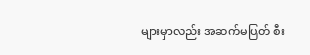များမှာလည်း အဆက်မပြတ် စီး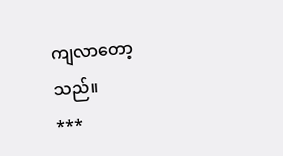ကျလာတော့သည်။
***